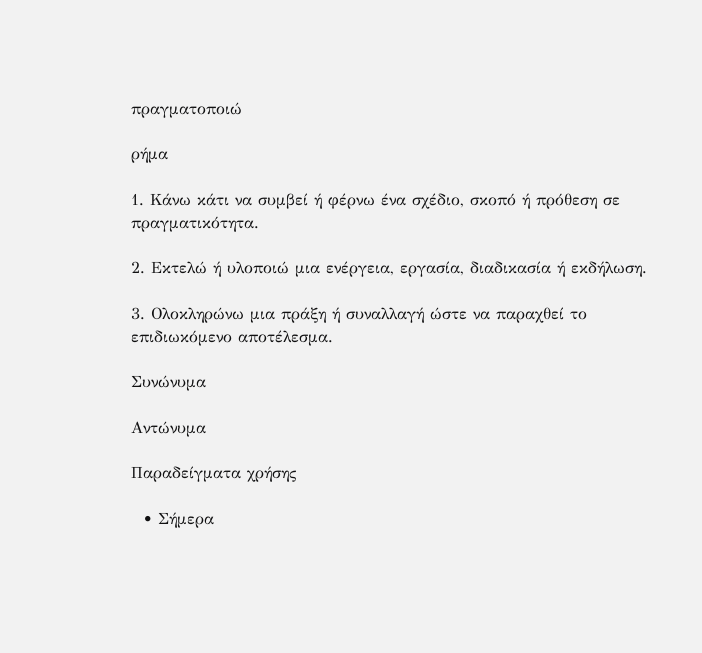πραγματοποιώ

ρήμα

1. Κάνω κάτι να συμβεί ή φέρνω ένα σχέδιο, σκοπό ή πρόθεση σε πραγματικότητα.

2. Εκτελώ ή υλοποιώ μια ενέργεια, εργασία, διαδικασία ή εκδήλωση.

3. Ολοκληρώνω μια πράξη ή συναλλαγή ώστε να παραχθεί το επιδιωκόμενο αποτέλεσμα.

Συνώνυμα

Αντώνυμα

Παραδείγματα χρήσης

  • Σήμερα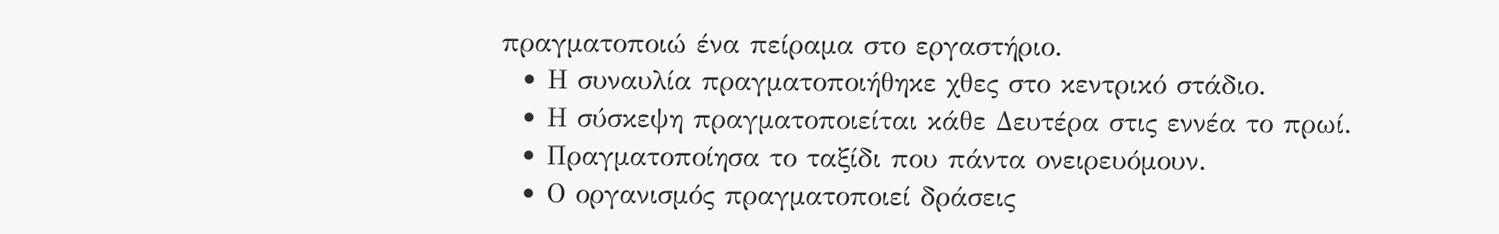πραγματοποιώ ένα πείραμα στο εργαστήριο.
  • Η συναυλία πραγματοποιήθηκε χθες στο κεντρικό στάδιο.
  • Η σύσκεψη πραγματοποιείται κάθε Δευτέρα στις εννέα το πρωί.
  • Πραγματοποίησα το ταξίδι που πάντα ονειρευόμουν.
  • Ο οργανισμός πραγματοποιεί δράσεις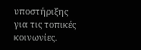υποστήριξης για τις τοπικές κοινωνίες.